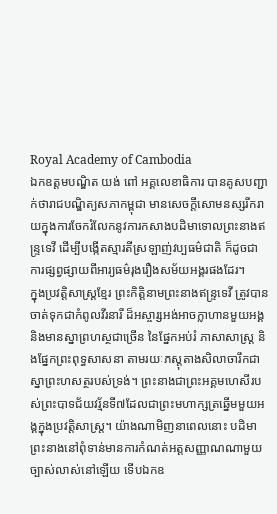Royal Academy of Cambodia
ឯកឧត្តមបណ្ឌិត យង់ ពៅ អគ្គលេខាធិការ បានគូសបញ្ជាក់ថារាជបណ្ឌិត្យសភាកម្ពុជា មានសេចក្តីសោមនស្សរីករាយក្នុងការចែករំលែកនូវការកសាងបដិមាទោលព្រះនាងឥន្ទ្រទេវី ដើម្បីបង្កើតស្មារតីស្រឡាញ់វប្បធម៌ជាតិ ក៏ដូចជាការផ្សព្វផ្សាយពីអារ្យធម៌រុងរឿងសម័យអង្គរផងដែរ។
ក្នុងប្រវត្តិសាស្ត្រខ្មែរ ព្រះកិត្តិនាមព្រះនាងឥន្ទ្រទេវី ត្រូវបានចាត់ទុកជាកំពូលវីរនារី ដ៏អស្ចារ្សអង់អាចក្លាហានមួយអង្គ និងមានស្នាព្រហស្ថជាច្រើន នៃផ្នែកអប់រំ ភាសាសាស្ត្រ និងផ្នែកព្រះពុទ្ធសាសនា តាមរយៈភស្តុតាងសិលាចារឹកជាស្នាព្រះហសត្ថរបស់ទ្រង់។ ព្រះនាងជាព្រះអគ្គមហេសីរបស់ព្រះបាទជ័យវរ្ម័នទី៧ដែលជាព្រះមហាក្សត្រឆ្នើមមួយអង្គក្នុងប្រវត្តិសាស្ត្រ។ យ៉ាងណាមិញនាពេលនោះ បដិមាព្រះនាងនៅពុំទាន់មានការកំណត់អត្តសញ្ញាណណាមួយច្បាស់លាស់នៅឡើយ ទើបឯកឧ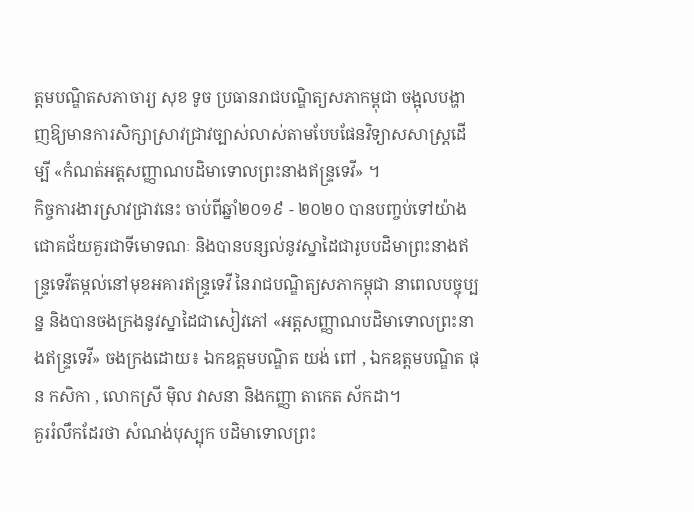ត្តមបណ្ឌិតសភាចារ្យ សុខ ទូច ប្រធានរាជបណ្ឌិត្យសភាកម្ពុជា ចង្អុលបង្ហាញឱ្យមានការសិក្សាស្រាវជ្រាវច្បាស់លាស់តាមបែបផែនវិទ្យាសសាស្ត្រដើម្បី «កំណត់អត្តសញ្ញាណបដិមាទោលព្រះនាងឥន្ទ្រទេវី» ។
កិច្ចការងារស្រាវជ្រាវនេះ ចាប់ពីឆ្នាំ២០១៩ - ២០២០ បានបញ្ចប់ទៅយ៉ាងជោគជ័យគួរជាទីមោទណៈ និងបានបន្សល់នូវស្នាដៃជារូបបដិមាព្រះនាងឥន្ទ្រទេវីតម្កល់នៅមុខអគារឥន្ទ្រទេវី នៃរាជបណ្ឌិត្យសភាកម្ពុជា នាពេលបច្ចុប្បន្ន និងបានចងក្រងនូវស្នាដៃជាសៀវភៅ «អត្តសញ្ញាណបដិមាទោលព្រះនាងឥន្ទ្រទេវី» ចងក្រងដោយ៖ ឯកឧត្តមបណ្ឌិត យង់ ពៅ , ឯកឧត្តមបណ្ឌិត ផុន កសិកា , លោកស្រី ម៉ិល វាសនា និងកញ្ញា តាកេត ស័កដា។
គួររំលឹកដែរថា សំណង់បុស្បុក បដិមាទោលព្រះ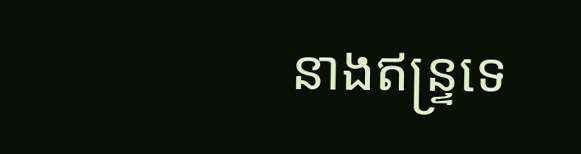នាងឥន្ទ្រទេ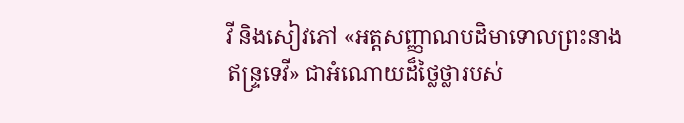វី និងសៀវភៅ «អត្តសញ្ញាណបដិមាទោលព្រះនាងឥន្ទ្រទេវី» ជាអំណោយដ៏ថ្លៃថ្លារបស់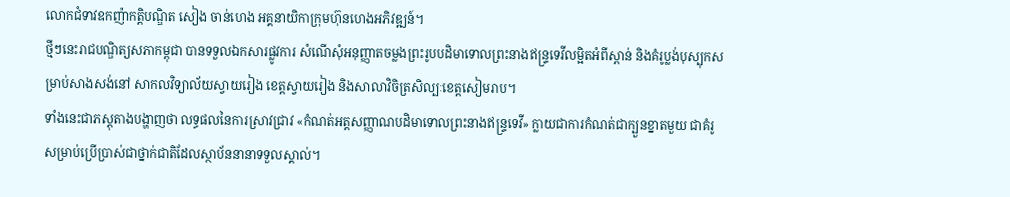លោកជំទាវឧកញ៉ាកត្តិបណ្ឌិត សៀង ចាន់ហេង អគ្គនាយិកាក្រុមហ៊ុនហេងអភិវឌ្ឍន៍។
ថ្មីៗនេះរាជបណ្ឌិត្យសភាកម្ពុជា បានទទួលឯកសារផ្លូវការ សំណើសុំអនុញ្ញាតចម្លងព្រះរូបបដិមាទោលព្រះនាងឥន្ទ្រទេវីលម្អិតអំពីស្ពាន់ និងគំរូប្លង់បុស្បុកសម្រាប់សាងសង់នៅ សាកលវិទ្យាល័យស្វាយរៀង ខេត្តស្វាយរៀង និងសាលាវិចិត្រសិល្បៈខេត្តសៀមរាប។
ទាំងនេះជាភស្តុតាងបង្ហាញថា លទ្ធផលនៃការស្រាវជ្រាវ «កំណត់អត្តសញ្ញាណបដិមាទោលព្រះនាងឥន្ទ្រទេវី» ក្លាយជាការកំណត់ជាក្បួនខ្នាតមួយ ជាគំរូសម្រាប់ប្រើប្រាស់ជាថ្នាក់ជាតិដែលស្ថាប័ននានាទទួលស្គាល់។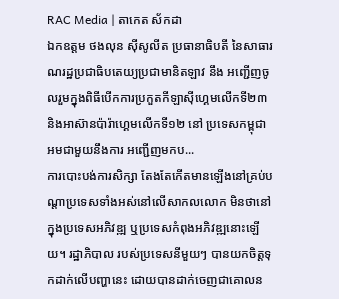RAC Media | តាកេត ស័កដា
ឯកឧត្តម ថងលុន ស៊ីសូលីត ប្រធានាធិបតី នៃសាធារណរដ្ឋប្រជាធិបតេយ្យប្រជាមានិតឡាវ នឹង អញ្ជើញចូលរួមក្នុងពិធីបើកការប្រកួតកីឡាស៊ីហ្គេមលើកទី២៣ និងអាស៊ានប៉ារ៉ាហ្គេមលើកទី១២ នៅ ប្រទេសកម្ពុជា អមជាមួយនឹងការ អញ្ជើញមកប...
ការបោះបង់ការសិក្សា តែងតែកើតមានឡើងនៅគ្រប់បណ្តាប្រទេសទាំងអស់នៅលើសាកលលោក មិនថានៅក្នុងប្រទេសអភិវឌ្ឍ ឬប្រទេសកំពុងអភិវឌ្ឍនោះឡើយ។ រដ្ឋាភិបាល របស់ប្រទេសនីមួយៗ បានយកចិត្តទុកដាក់លើបញ្ហានេះ ដោយបានដាក់ចេញជាគោលន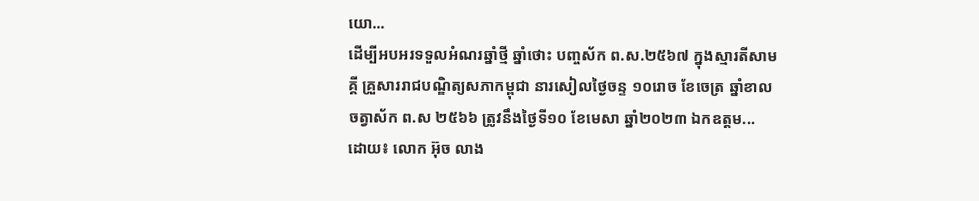យោ...
ដើម្បីអបអរទទួលអំណរឆ្នាំថ្មី ឆ្នាំថោះ បញ្ចស័ក ព.ស.២៥៦៧ ក្នុងស្មារតីសាមគ្គី គ្រួសាររាជបណ្ឌិត្យសភាកម្ពុជា នារសៀលថ្ងៃចន្ទ ១០រោច ខែចេត្រ ឆ្នាំខាល ចត្វាស័ក ព.ស ២៥៦៦ ត្រូវនឹងថ្ងៃទី១០ ខែមេសា ឆ្នាំ២០២៣ ឯកឧត្តម...
ដោយ៖ លោក អ៊ុច លាង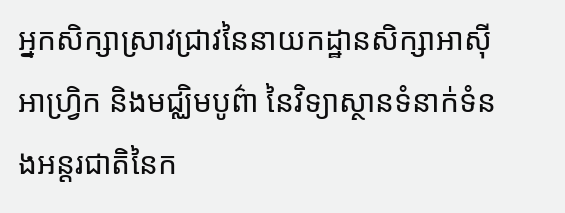អ្នកសិក្សាស្រាវជ្រាវនៃនាយកដ្ឋានសិក្សាអាស៊ី អាហ្វ្រិក និងមជ្ឈិមបូព៌ា នៃវិទ្យាស្ថានទំនាក់ទំនងអន្តរជាតិនៃក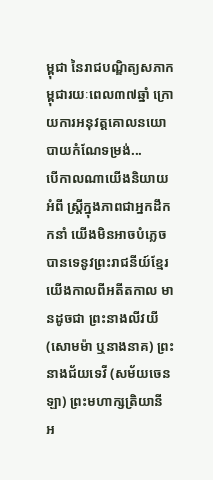ម្ពុជា នៃរាជបណ្ឌិត្យសភាកម្ពុជារយៈពេល៣៧ឆ្នាំ ក្រោយការអនុវត្តគោលនយោបាយកំណែទម្រង់...
បើកាលណាយើងនិយាយអំពី ស្រ្តីក្នុងភាពជាអ្នកដឹកកនាំ យើងមិនអាចបំភ្លេចបានទេនូវព្រះរាជនីយ៍ខ្មែរយើងកាលពីអតីតកាល មានដូចជា ព្រះនាងលីវយី (សោមម៉ា ឬនាងនាគ) ព្រះនាងជ័យទេវី (សម័យចេនឡា) ព្រះមហាក្សត្រិយានី អ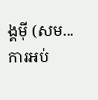ង្គម៉ី (សម...
ការអប់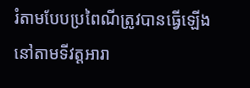រំតាមបែបប្រពៃណីត្រូវបានធ្វើឡើងនៅតាមទីវត្តអារា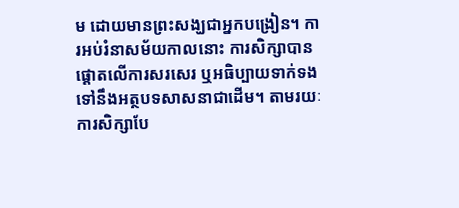ម ដោយមានព្រះសង្ឃជាអ្នកបង្រៀន។ ការអប់រំនាសម័យកាលនោះ ការសិក្សាបានផ្តោតលើការសរសេរ ឬអធិប្បាយទាក់ទងទៅនឹងអត្ថបទសាសនាជាដើម។ តាមរយៈការសិក្សាបែ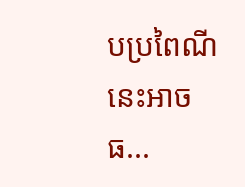បប្រពៃណីនេះអាចធ...